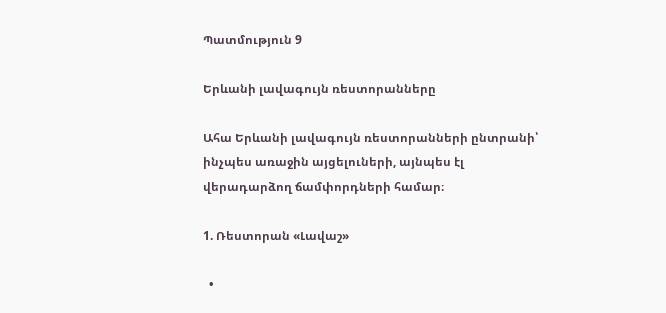Պատմություն 9

Երևանի լավագույն ռեստորանները

Ահա Երևանի լավագույն ռեստորանների ընտրանի՝ ինչպես առաջին այցելուների, այնպես էլ վերադարձող ճամփորդների համար։

1. Ռեստորան «Լավաշ»

  •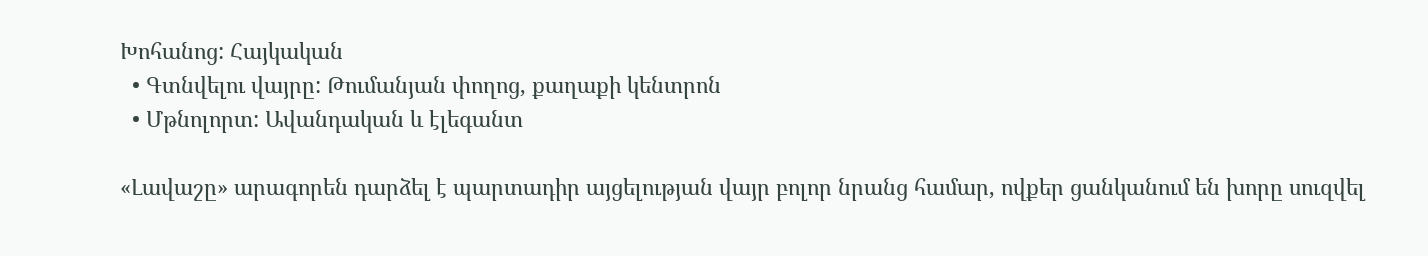Խոհանոց: Հայկական
  • Գտնվելու վայրը: Թումանյան փողոց, քաղաքի կենտրոն
  • Մթնոլորտ: Ավանդական և էլեգանտ

«Լավաշը» արագորեն դարձել է պարտադիր այցելության վայր բոլոր նրանց համար, ովքեր ցանկանում են խորը սուզվել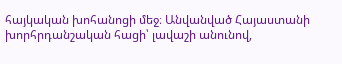հայկական խոհանոցի մեջ։ Անվանված Հայաստանի խորհրդանշական հացի՝ լավաշի անունով,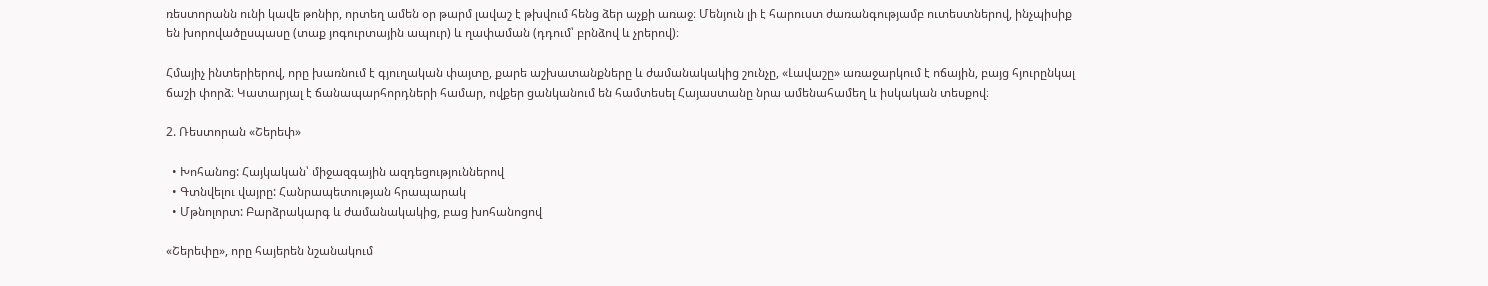ռեստորանն ունի կավե թոնիր, որտեղ ամեն օր թարմ լավաշ է թխվում հենց ձեր աչքի առաջ։ Մենյուն լի է հարուստ ժառանգությամբ ուտեստներով, ինչպիսիք են խորովածըսպասը (տաք յոգուրտային ապուր) և ղափաման (դդում՝ բրնձով և չրերով)։

Հմայիչ ինտերիերով, որը խառնում է գյուղական փայտը, քարե աշխատանքները և ժամանակակից շունչը, «Լավաշը» առաջարկում է ոճային, բայց հյուրընկալ ճաշի փորձ։ Կատարյալ է ճանապարհորդների համար, ովքեր ցանկանում են համտեսել Հայաստանը նրա ամենահամեղ և իսկական տեսքով։

2. Ռեստորան «Շերեփ»

  • Խոհանոց: Հայկական՝ միջազգային ազդեցություններով
  • Գտնվելու վայրը: Հանրապետության հրապարակ
  • Մթնոլորտ: Բարձրակարգ և ժամանակակից, բաց խոհանոցով

«Շերեփը», որը հայերեն նշանակում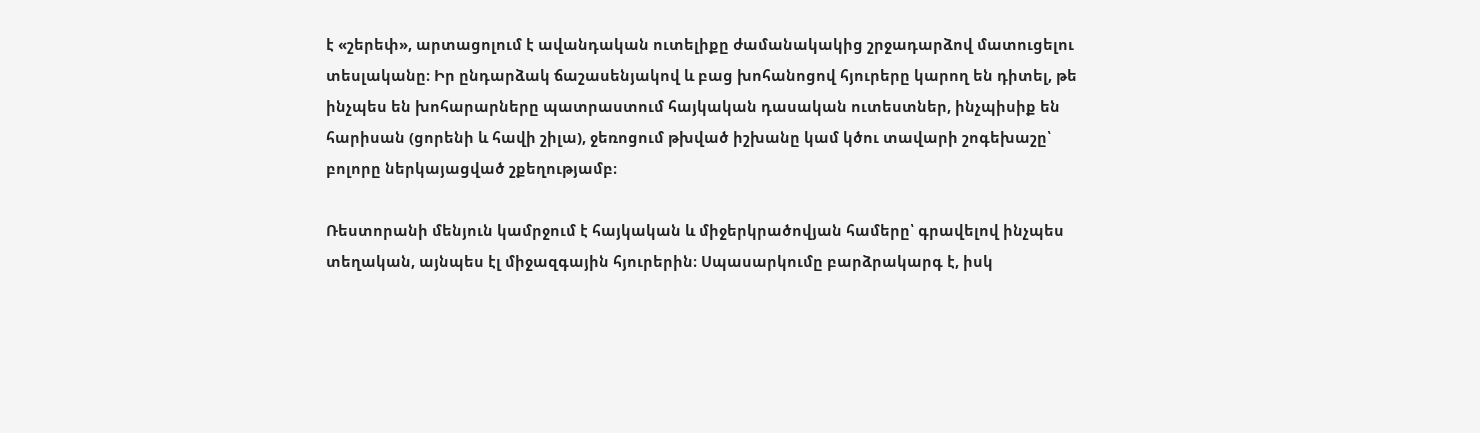է «շերեփ», արտացոլում է ավանդական ուտելիքը ժամանակակից շրջադարձով մատուցելու տեսլականը։ Իր ընդարձակ ճաշասենյակով և բաց խոհանոցով հյուրերը կարող են դիտել, թե ինչպես են խոհարարները պատրաստում հայկական դասական ուտեստներ, ինչպիսիք են հարիսան (ցորենի և հավի շիլա), ջեռոցում թխված իշխանը կամ կծու տավարի շոգեխաշը՝ բոլորը ներկայացված շքեղությամբ։

Ռեստորանի մենյուն կամրջում է հայկական և միջերկրածովյան համերը՝ գրավելով ինչպես տեղական, այնպես էլ միջազգային հյուրերին։ Սպասարկումը բարձրակարգ է, իսկ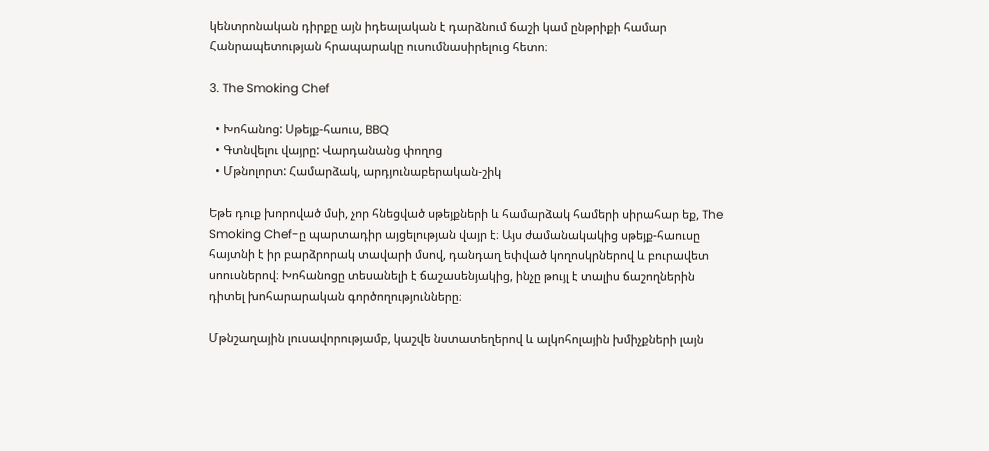կենտրոնական դիրքը այն իդեալական է դարձնում ճաշի կամ ընթրիքի համար Հանրապետության հրապարակը ուսումնասիրելուց հետո։

3. The Smoking Chef

  • Խոհանոց: Սթեյք-հաուս, BBQ
  • Գտնվելու վայրը: Վարդանանց փողոց
  • Մթնոլորտ: Համարձակ, արդյունաբերական-շիկ

Եթե դուք խորոված մսի, չոր հնեցված սթեյքների և համարձակ համերի սիրահար եք, The Smoking Chef-ը պարտադիր այցելության վայր է։ Այս ժամանակակից սթեյք-հաուսը հայտնի է իր բարձրորակ տավարի մսով, դանդաղ եփված կողոսկրներով և բուրավետ սոուսներով։ Խոհանոցը տեսանելի է ճաշասենյակից, ինչը թույլ է տալիս ճաշողներին դիտել խոհարարական գործողությունները։

Մթնշաղային լուսավորությամբ, կաշվե նստատեղերով և ալկոհոլային խմիչքների լայն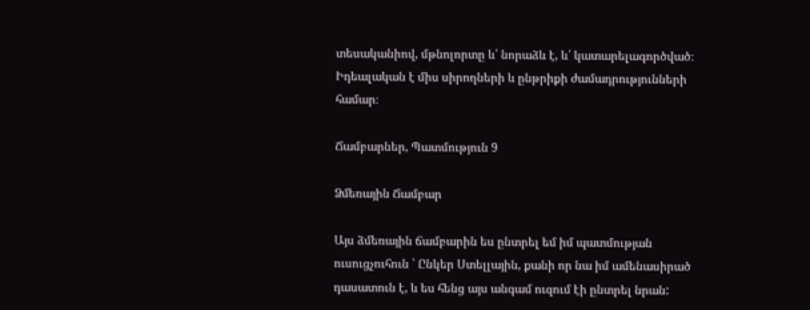տեսականիով, մթնոլորտը և՛ նորաձև է, և՛ կատարելագործված։ Իդեալական է միս սիրողների և ընթրիքի ժամադրությունների համար։

Ճամբարներ, Պատմություն 9

Ձմեռային Ճամբար

Այս ձմեռային ճամբարին ես ընտրել եմ իմ պատմության ուսուցչուհուն ՝ Ընկեր Ստելլային, քանի որ նա իմ ամենասիրած դասատուն է, և ես հենց այս անգամ ուզում էի ընտրել նրան: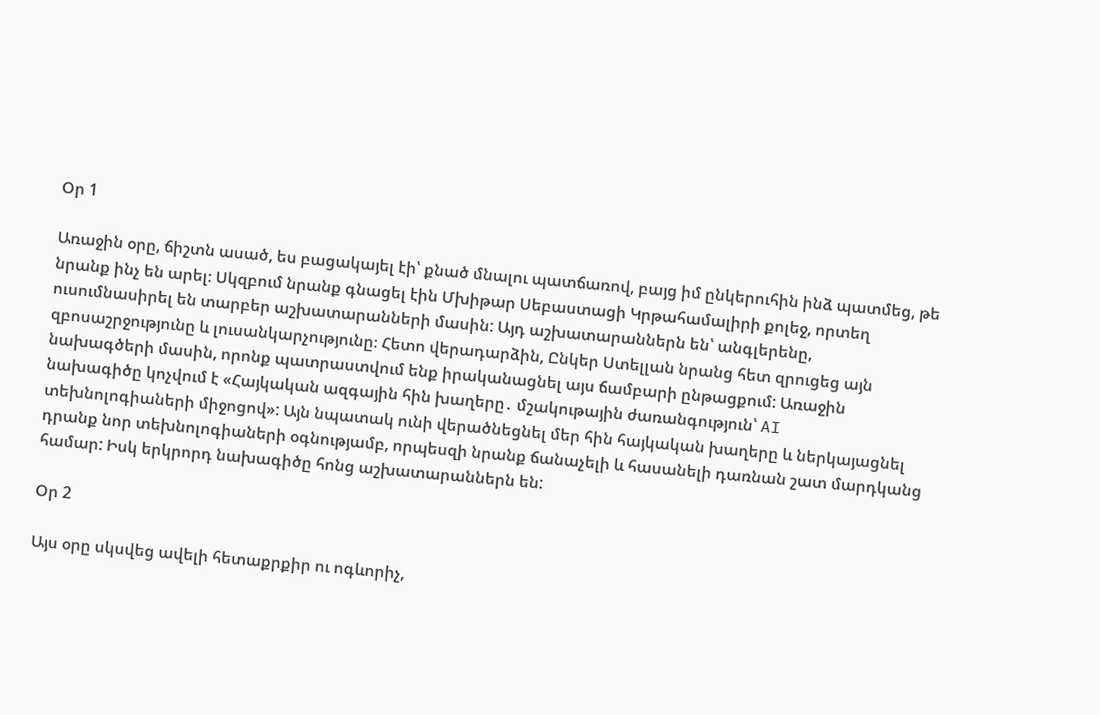Օր 1

Առաջին օրը, ճիշտն ասած, ես բացակայել էի՝ քնած մնալու պատճառով, բայց իմ ընկերուհին ինձ պատմեց, թե նրանք ինչ են արել։ Սկզբում նրանք գնացել էին Մխիթար Սեբաստացի Կրթահամալիրի քոլեջ, որտեղ ուսումնասիրել են տարբեր աշխատարանների մասին: Այդ աշխատարաններն են՝ անգլերենը, զբոսաշրջությունը և լուսանկարչությունը։ Հետո վերադարձին, Ընկեր Ստելլան նրանց հետ զրուցեց այն նախագծերի մասին, որոնք պատրաստվում ենք իրականացնել այս ճամբարի ընթացքում: Առաջին նախագիծը կոչվում է «Հայկական ազգային հին խաղերը․ մշակութային ժառանգություն՝ AI տեխնոլոգիաների միջոցով»: Այն նպատակ ունի վերածնեցնել մեր հին հայկական խաղերը և ներկայացնել դրանք նոր տեխնոլոգիաների օգնությամբ, որպեսզի նրանք ճանաչելի և հասանելի դառնան շատ մարդկանց համար: Իսկ երկրորդ նախագիծը հոնց աշխատարաններն են:

Օր 2

Այս օրը սկսվեց ավելի հետաքրքիր ու ոգևորիչ,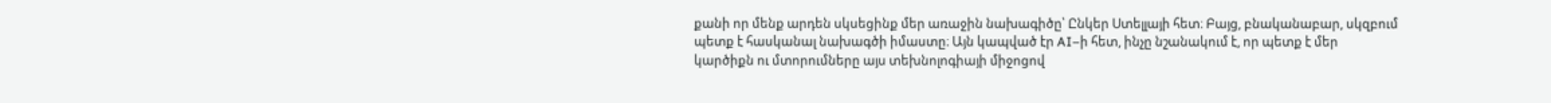քանի որ մենք արդեն սկսեցինք մեր առաջին նախագիծը՝ Ընկեր Ստելլայի հետ։ Բայց, բնականաբար, սկզբում պետք է հասկանալ նախագծի իմաստը։ Այն կապված էր AI–ի հետ, ինչը նշանակում է, որ պետք է մեր կարծիքն ու մտորումները այս տեխնոլոգիայի միջոցով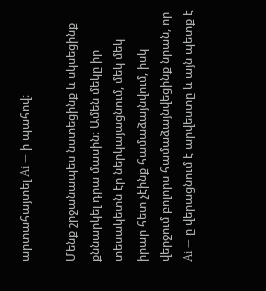արտահայտել Ai — ի պահով։

Մենք շրջանապես նստեցինք և սկսեցինք քննարկել դրա մասին։ Ամեն մեկը իր տեսակետն էր ներկայացնում, մեկ մեկ իրար հետ չէինք համաձայնվում, իսկ վերջում բոլորս համաձայնվեցինք նրան, որ Ai — ը վերացնում է արվեստը և այն պետք է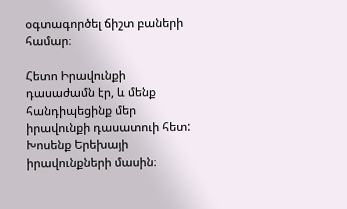օգտագործել ճիշտ բաների համար։

Հետո Իրավունքի դասաժամն էր, և մենք հանդիպեցինք մեր իրավունքի դասատուի հետ: Խոսենք Երեխայի իրավունքների մասին։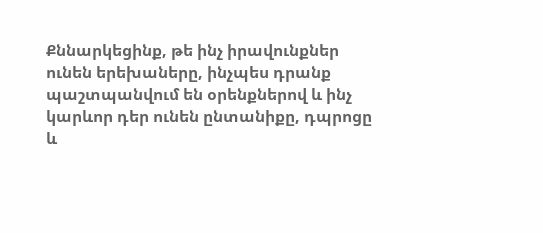Քննարկեցինք, թե ինչ իրավունքներ ունեն երեխաները, ինչպես դրանք պաշտպանվում են օրենքներով և ինչ կարևոր դեր ունեն ընտանիքը, դպրոցը և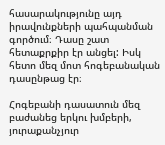հասարակությունը այդ իրավունքների պահպանման գործում։ Դասը շատ հետաքրքիր էր անցել: Իսկ հետո մեզ մոտ հոգեբանական դասընթաց էր։

Հոգեբանի դասատուն մեզ բաժանեց երկու խմբերի, յուրաքանչյուր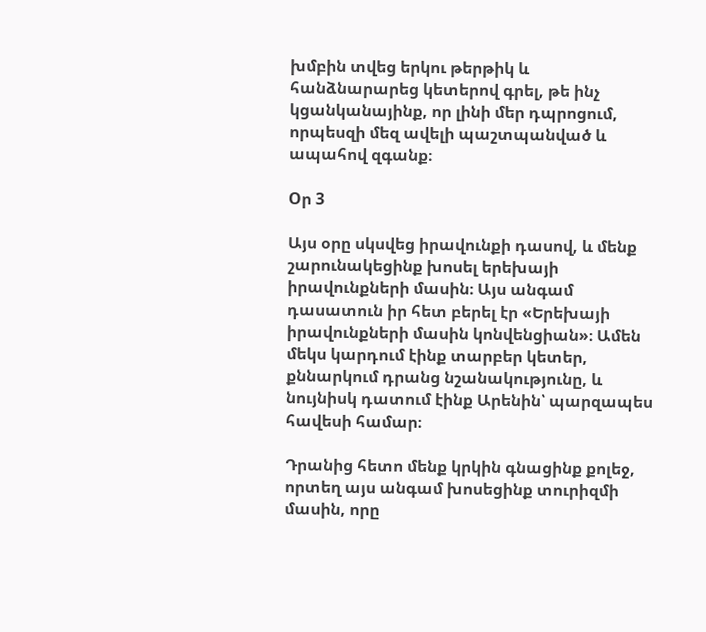խմբին տվեց երկու թերթիկ և հանձնարարեց կետերով գրել, թե ինչ կցանկանայինք, որ լինի մեր դպրոցում, որպեսզի մեզ ավելի պաշտպանված և ապահով զգանք։

Oր 3

Այս օրը սկսվեց իրավունքի դասով, և մենք շարունակեցինք խոսել երեխայի իրավունքների մասին։ Այս անգամ դասատուն իր հետ բերել էր «Երեխայի իրավունքների մասին կոնվենցիան»։ Ամեն մեկս կարդում էինք տարբեր կետեր, քննարկում դրանց նշանակությունը, և նույնիսկ դատում էինք Արենին՝ պարզապես հավեսի համար։

Դրանից հետո մենք կրկին գնացինք քոլեջ, որտեղ այս անգամ խոսեցինք տուրիզմի մասին, որը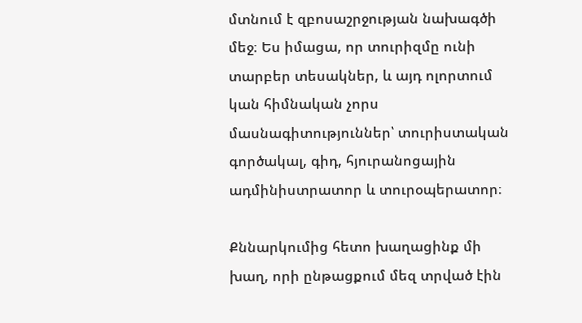մտնում է զբոսաշրջության նախագծի մեջ։ Ես իմացա, որ տուրիզմը ունի տարբեր տեսակներ, և այդ ոլորտում կան հիմնական չորս մասնագիտություններ՝ տուրիստական գործակալ, գիդ, հյուրանոցային ադմինիստրատոր և տուրօպերատոր։

Քննարկումից հետո խաղացինք մի խաղ, որի ընթացքում մեզ տրված էին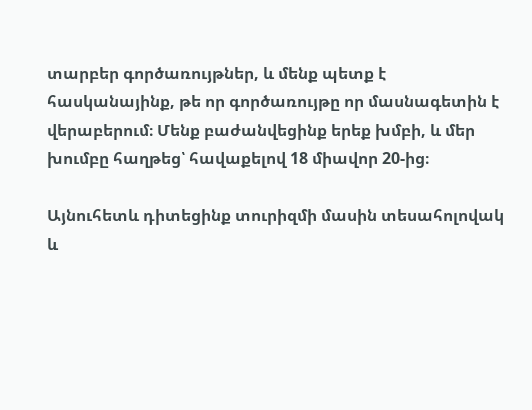տարբեր գործառույթներ, և մենք պետք է հասկանայինք, թե որ գործառույթը որ մասնագետին է վերաբերում։ Մենք բաժանվեցինք երեք խմբի, և մեր խումբը հաղթեց՝ հավաքելով 18 միավոր 20-ից։

Այնուհետև դիտեցինք տուրիզմի մասին տեսահոլովակ և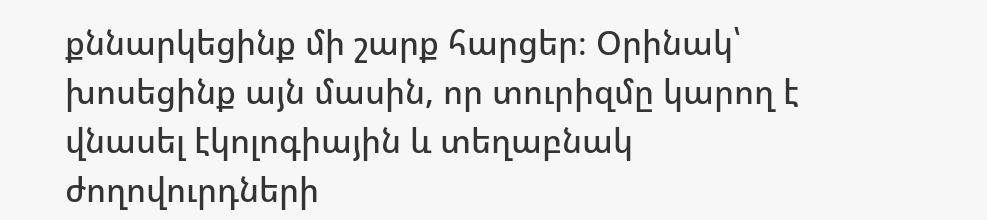քննարկեցինք մի շարք հարցեր։ Օրինակ՝ խոսեցինք այն մասին, որ տուրիզմը կարող է վնասել էկոլոգիային և տեղաբնակ ժողովուրդների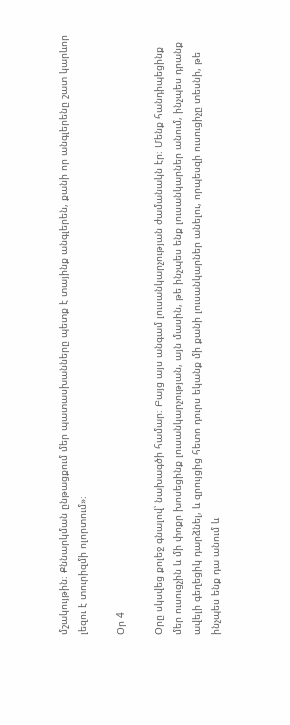մշակույթին։ Քննարկման ընթացքում մեր պատասխանները պետք է տայինք անգլերեն, քանի որ անգլերենը շատ կարևոր լեզու է տուրիզմի ոլորտում»։

Օր 4

Օրը սկսվեց քոլեջ գնալով՝ նախագծի համար։ Բայց այս անգամ լուսանկարչության ժամանակն էր։ Մենք հանդիպեցինք մեր ուսուցչին և մի փոքր խոսեցինք լուսանկարչության, այն մասին, թե ինչպես ենք լուսանկարներ անում, ինչպես դրանք ավելի գեղեցիկ դարձնել, և զրույցից հետո դուրս եկանք մի քանի լուսանկարներ անելու, որպեսզի ուսուցիչը տեսնի, թե ինչպես ենք դա անում և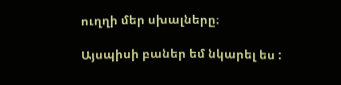ուղղի մեր սխալները։

Այսպիսի բաներ եմ նկարել ես :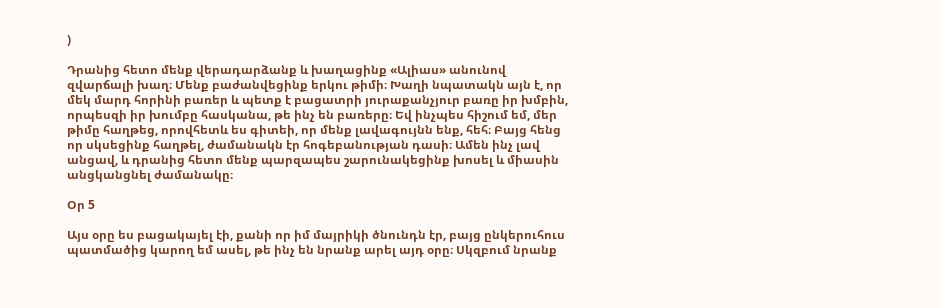)

Դրանից հետո մենք վերադարձանք և խաղացինք «Ալիաս» անունով զվարճալի խաղ։ Մենք բաժանվեցինք երկու թիմի։ Խաղի նպատակն այն է, որ մեկ մարդ հորինի բառեր և պետք է բացատրի յուրաքանչյուր բառը իր խմբին, որպեսզի իր խումբը հասկանա, թե ինչ են բառերը։ Եվ ինչպես հիշում եմ, մեր թիմը հաղթեց, որովհետև ես գիտեի, որ մենք լավագույնն ենք, հեհ։ Բայց հենց որ սկսեցինք հաղթել, ժամանակն էր հոգեբանության դասի։ Ամեն ինչ լավ անցավ, և դրանից հետո մենք պարզապես շարունակեցինք խոսել և միասին անցկանցնել ժամանակը։

Օր 5

Այս օրը ես բացակայել էի, քանի որ իմ մայրիկի ծնունդն էր, բայց ընկերուհուս պատմածից կարող եմ ասել, թե ինչ են նրանք արել այդ օրը։ Սկզբում նրանք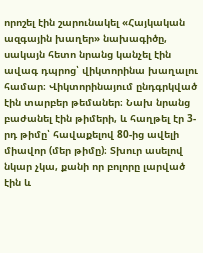որոշել էին շարունակել «Հայկական ազգային խաղեր» նախագիծը, սակայն հետո նրանց կանչել էին ավագ դպրոց՝ վիկտորինա խաղալու համար։ Վիկտորինայում ընդգրկված էին տարբեր թեմաներ։ Նախ նրանց բաժանել էին թիմերի, և հաղթել էր 3-րդ թիմը՝ հավաքելով 80-ից ավելի միավոր (մեր թիմը)։ Տխուր ասելով նկար չկա, քանի որ բոլորը լարված էին և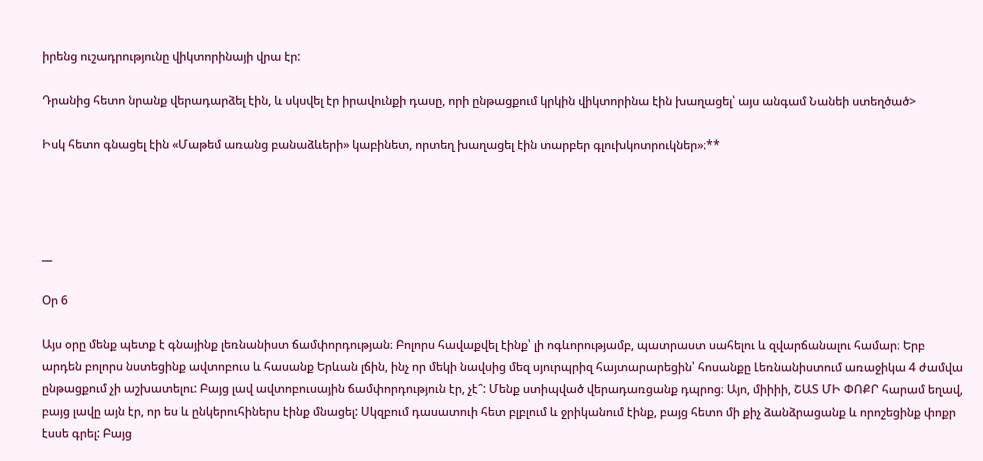իրենց ուշադրությունը վիկտորինայի վրա էր:

Դրանից հետո նրանք վերադարձել էին, և սկսվել էր իրավունքի դասը, որի ընթացքում կրկին վիկտորինա էին խաղացել՝ այս անգամ Նանեի ստեղծած>

Իսկ հետո գնացել էին «Մաթեմ առանց բանաձևերի» կաբինետ, որտեղ խաղացել էին տարբեր գլուխկոտրուկներ»։**




__

Օր 6

Այս օրը մենք պետք է գնայինք լեռնանիստ ճամփորդության։ Բոլորս հավաքվել էինք՝ լի ոգևորությամբ, պատրաստ սահելու և զվարճանալու համար։ Երբ արդեն բոլորս նստեցինք ավտոբուս և հասանք Երևան լճին, ինչ որ մեկի նավսից մեզ սյուրպրիզ հայտարարեցին՝ հոսանքը Լեռնանիստում առաջիկա 4 ժամվա ընթացքում չի աշխատելու: Բայց լավ ավտոբուսային ճամփորդություն էր, չէ՞: Մենք ստիպված վերադառցանք դպրոց։ Այո, միիիի, ՇԱՏ ՄԻ ՓՈՔՐ հարամ եղավ, բայց լավը այն էր, որ ես և ընկերուհիներս էինք մնացել: Սկզբում դասատուի հետ բլբլում և ջրիկանում էինք, բայց հետո մի քիչ ձանձրացանք և որոշեցինք փոքր էսսե գրել: Բայց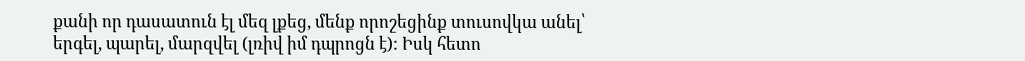քանի որ դասատուն էլ մեզ լքեց, մենք որոշեցինք տուսովկա անել՝ երգել, պարել, մարզվել (լռիվ իմ դպրոցն է): Իսկ հետո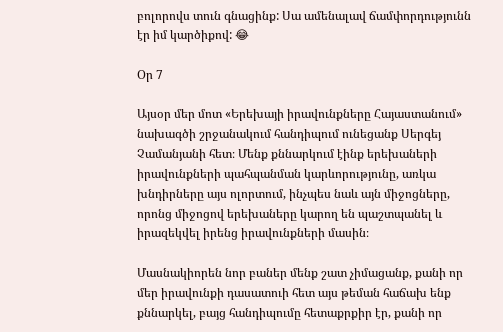բոլորովս տուն գնացինք: Սա ամենալավ ճամփորդությունն էր իմ կարծիքով: 😂

Օր 7

Այսօր մեր մոտ «Երեխայի իրավունքները Հայաստանում» նախագծի շրջանակում հանդիպում ունեցանք Սերգեյ Չամանյանի հետ։ Մենք քննարկում էինք երեխաների իրավունքների պահպանման կարևորությունը, առկա խնդիրները այս ոլորտում, ինչպես նաև այն միջոցները, որոնց միջոցով երեխաները կարող են պաշտպանել և իրազեկվել իրենց իրավունքների մասին։

Մասնակիորեն նոր բաներ մենք շատ չիմացանք, քանի որ մեր իրավունքի դասատուի հետ այս թեման հաճախ ենք քննարկել, բայց հանդիպումը հետաքրքիր էր, քանի որ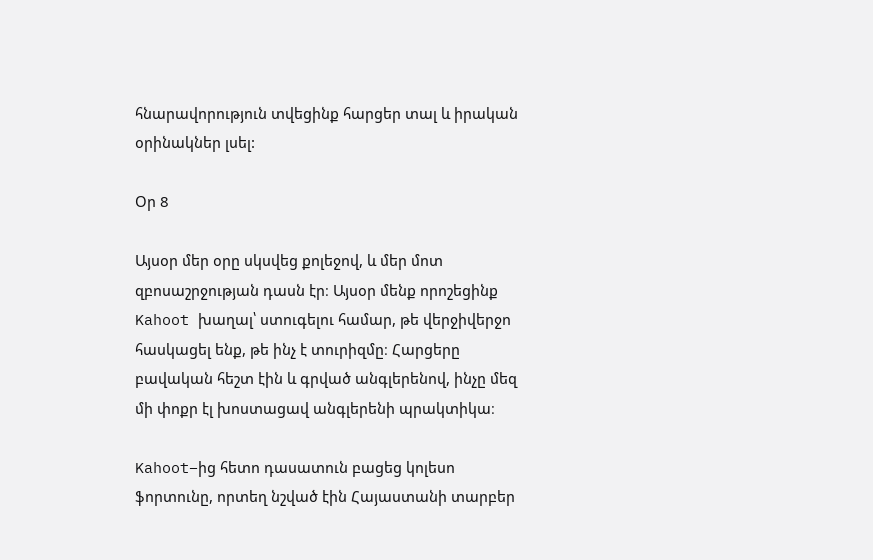հնարավորություն տվեցինք հարցեր տալ և իրական օրինակներ լսել:

Օր 8

Այսօր մեր օրը սկսվեց քոլեջով, և մեր մոտ զբոսաշրջության դասն էր։ Այսօր մենք որոշեցինք Kahoot խաղալ՝ ստուգելու համար, թե վերջիվերջո հասկացել ենք, թե ինչ է տուրիզմը։ Հարցերը բավական հեշտ էին և գրված անգլերենով, ինչը մեզ մի փոքր էլ խոստացավ անգլերենի պրակտիկա։

Kahoot–ից հետո դասատուն բացեց կոլեսո ֆորտունը, որտեղ նշված էին Հայաստանի տարբեր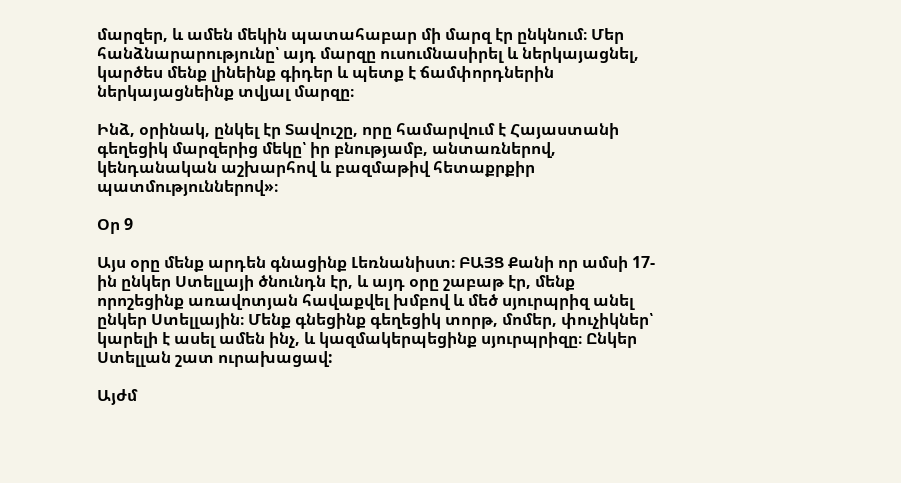մարզեր, և ամեն մեկին պատահաբար մի մարզ էր ընկնում։ Մեր հանձնարարությունը՝ այդ մարզը ուսումնասիրել և ներկայացնել, կարծես մենք լինեինք գիդեր և պետք է ճամփորդներին ներկայացնեինք տվյալ մարզը։

Ինձ, օրինակ, ընկել էր Տավուշը, որը համարվում է Հայաստանի գեղեցիկ մարզերից մեկը՝ իր բնությամբ, անտառներով, կենդանական աշխարհով և բազմաթիվ հետաքրքիր պատմություններով»։

Օր 9

Այս օրը մենք արդեն գնացինք Լեռնանիստ։ ԲԱՅՑ Քանի որ ամսի 17-ին ընկեր Ստելլայի ծնունդն էր, և այդ օրը շաբաթ էր, մենք որոշեցինք առավոտյան հավաքվել խմբով և մեծ սյուրպրիզ անել ընկեր Ստելլային։ Մենք գնեցինք գեղեցիկ տորթ, մոմեր, փուչիկներ՝ կարելի է ասել ամեն ինչ, և կազմակերպեցինք սյուրպրիզը։ Ընկեր Ստելլան շատ ուրախացավ:

Այժմ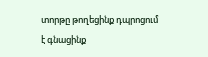տորթը թողեցինք դպրոցում է գնացինք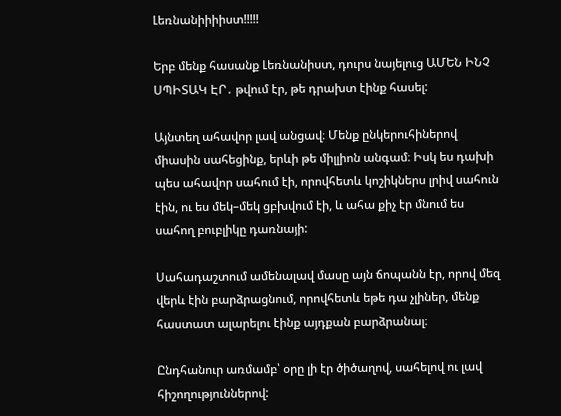Լեռնանիիիիստ!!!!!

Երբ մենք հասանք Լեռնանիստ, դուրս նայելուց ԱՄԵՆ ԻՆՉ ՍՊԻՏԱԿ ԷՐ․ թվում էր, թե դրախտ էինք հասել:

Այնտեղ ահավոր լավ անցավ։ Մենք ընկերուհիներով միասին սահեցինք, երևի թե միլլիոն անգամ։ Իսկ ես դախի պես ահավոր սահում էի, որովհետև կոշիկներս լրիվ սահուն էին, ու ես մեկ–մեկ ցբխվում էի, և ահա քիչ էր մնում ես սահող բուբլիկը դառնայի:

Սահադաշտում ամենալավ մասը այն ճոպանն էր, որով մեզ վերև էին բարձրացնում, որովհետև եթե դա չլիներ, մենք հաստատ ալարելու էինք այդքան բարձրանալ։

Ընդհանուր առմամբ՝ օրը լի էր ծիծաղով, սահելով ու լավ հիշողություններով: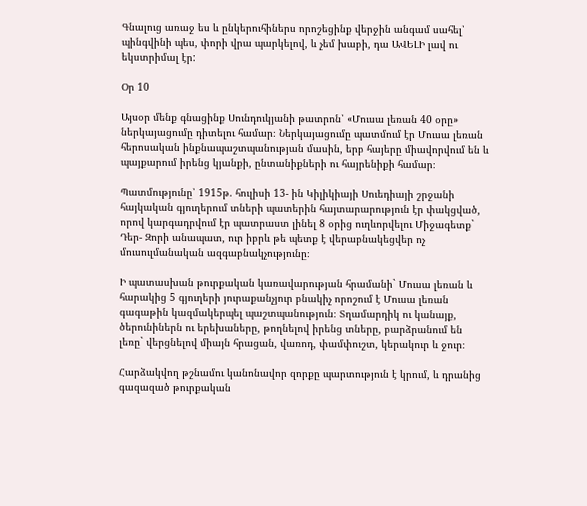Գնալուց առաջ ես և ընկերուհիներս որոշեցինք վերջին անգամ սահել՝ պինգվինի պես, փորի վրա պարկելով, և չեմ խաբի, դա ԱՎԵԼԻ լավ ու եկստրիմալ էր:

Օր 10

Այսօր մենք գնացինք Սունդուկյանի թատրոն՝ «Մուսա լեռան 40 օրը» ներկայացումը դիտելու համար։ Ներկայացումը պատմում էր Մուսա լեռան հերոսական ինքնապաշտպանության մասին, երբ հայերը միավորվում են և պայքարում իրենց կյանքի, ընտանիքների ու հայրենիքի համար։

Պատմությունը՝ 1915թ. հուլիսի 13- ին Կիլիկիայի Սուեդիայի շրջանի հայկական գյուղերում տների պատերին հայտարարություն էր փակցված, որով կարգադրվում էր պատրաստ լինել 8 օրից ուղևորվելու Միջագետք` Դեր- Զորի անապատ, ուր իբրև թե պետք է վերաբնակեցվեր ոչ մուսուլմանական ազգաբնակչությունը։

Ի պատասխան թուրքական կառավարության հրամանի` Մուսա լեռան և հարակից 5 գյուղերի յուրաքանչյուր բնակիչ որոշում է Մուսա լեռան գագաթին կազմակերպել պաշտպանություն։ Տղամարդիկ ու կանայք, ծերունիներն ու երեխաները, թողնելով իրենց տները, բարձրանում են լեռը` վերցնելով միայն հրացան, վառոդ, փամփուշտ, կերակուր և ջուր։

Հարձակվող թշնամու կանոնավոր զորքը պարտություն է կրում, և դրանից գազազած թուրքական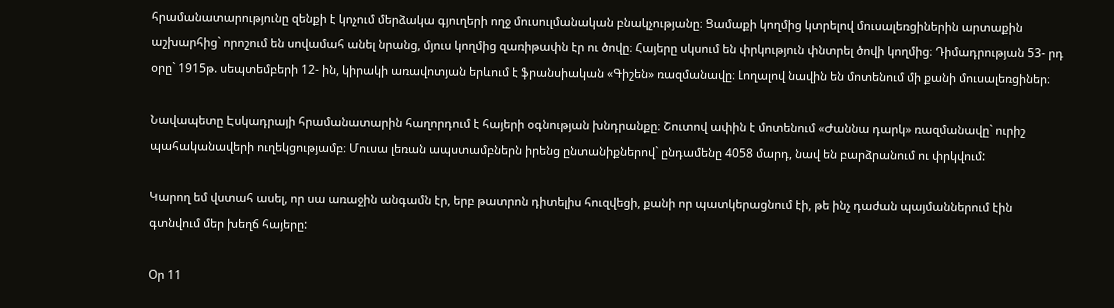հրամանատարությունը զենքի է կոչում մերձակա գյուղերի ողջ մուսուլմանական բնակչությանը։ Ցամաքի կողմից կտրելով մուսալեռցիներին արտաքին աշխարհից` որոշում են սովամահ անել նրանց, մյուս կողմից զառիթափն էր ու ծովը։ Հայերը սկսում են փրկություն փնտրել ծովի կողմից։ Դիմադրության 53- րդ օրը` 1915թ. սեպտեմբերի 12- ին, կիրակի առավոտյան երևում է ֆրանսիական «Գիշեն» ռազմանավը։ Լողալով նավին են մոտենում մի քանի մուսալեռցիներ։

Նավապետը Էսկադրայի հրամանատարին հաղորդում է հայերի օգնության խնդրանքը։ Շուտով ափին է մոտենում «Ժաննա դարկ» ռազմանավը` ուրիշ պահականավերի ուղեկցությամբ։ Մուսա լեռան ապստամբներն իրենց ընտանիքներով` ընդամենը 4058 մարդ, նավ են բարձրանում ու փրկվում:

Կարող եմ վստահ ասել, որ սա առաջին անգամն էր, երբ թատրոն դիտելիս հուզվեցի, քանի որ պատկերացնում էի, թե ինչ դաժան պայմաններում էին գտնվում մեր խեղճ հայերը:

Օր 11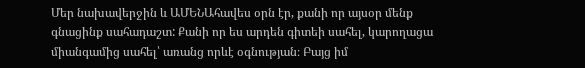Մեր նախավերջին և ԱՄԵՆԱհավես օրն էր, քանի որ այսօր մենք գնացինք սահադաշտ: Քանի որ ես արդեն գիտեի սահել, կարողացա միանգամից սահել՝ առանց որևէ օգնության։ Բայց իմ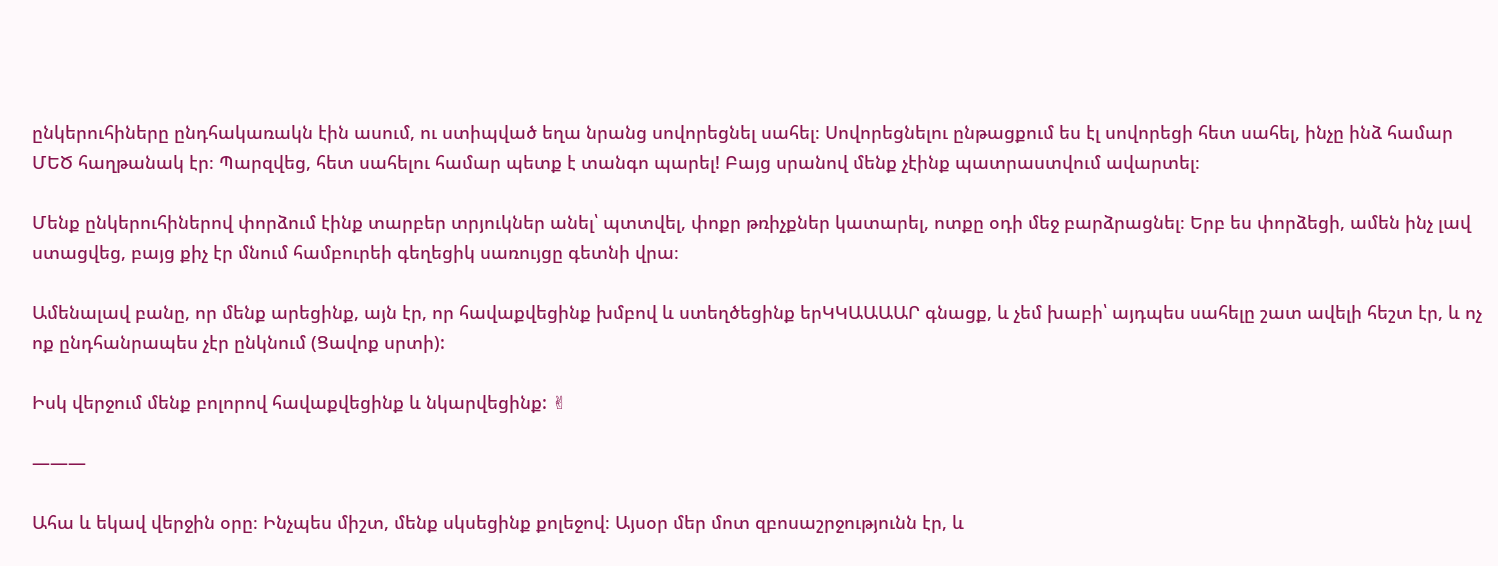ընկերուհիները ընդհակառակն էին ասում, ու ստիպված եղա նրանց սովորեցնել սահել։ Սովորեցնելու ընթացքում ես էլ սովորեցի հետ սահել, ինչը ինձ համար ՄԵԾ հաղթանակ էր։ Պարզվեց, հետ սահելու համար պետք է տանգո պարել! Բայց սրանով մենք չէինք պատրաստվում ավարտել։

Մենք ընկերուհիներով փորձում էինք տարբեր տրյուկներ անել՝ պտտվել, փոքր թռիչքներ կատարել, ոտքը օդի մեջ բարձրացնել։ Երբ ես փորձեցի, ամեն ինչ լավ ստացվեց, բայց քիչ էր մնում համբուրեի գեղեցիկ սառույցը գետնի վրա։

Ամենալավ բանը, որ մենք արեցինք, այն էր, որ հավաքվեցինք խմբով և ստեղծեցինք երԿԿԱԱԱԱՐ գնացք, և չեմ խաբի՝ այդպես սահելը շատ ավելի հեշտ էր, և ոչ ոք ընդհանրապես չէր ընկնում (Ցավոք սրտի):

Իսկ վերջում մենք բոլորով հավաքվեցինք և նկարվեցինք: ✌

———

Ահա և եկավ վերջին օրը։ Ինչպես միշտ, մենք սկսեցինք քոլեջով։ Այսօր մեր մոտ զբոսաշրջությունն էր, և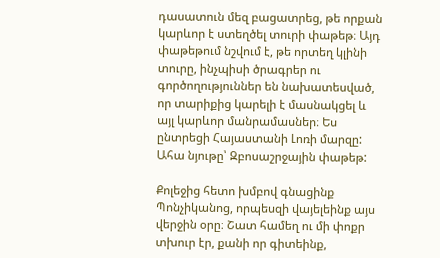դասատուն մեզ բացատրեց, թե որքան կարևոր է ստեղծել տուրի փաթեթ։ Այդ փաթեթում նշվում է, թե որտեղ կլինի տուրը, ինչպիսի ծրագրեր ու գործողություններ են նախատեսված, որ տարիքից կարելի է մասնակցել և այլ կարևոր մանրամասներ։ Ես ընտրեցի Հայաստանի Լոռի մարզը: Ահա նյութը՝ Զբոսաշրջային փաթեթ:

Քոլեջից հետո խմբով գնացինք Պոնչիկանոց, որպեսզի վայելեինք այս վերջին օրը։ Շատ համեղ ու մի փոքր տխուր էր, քանի որ գիտեինք,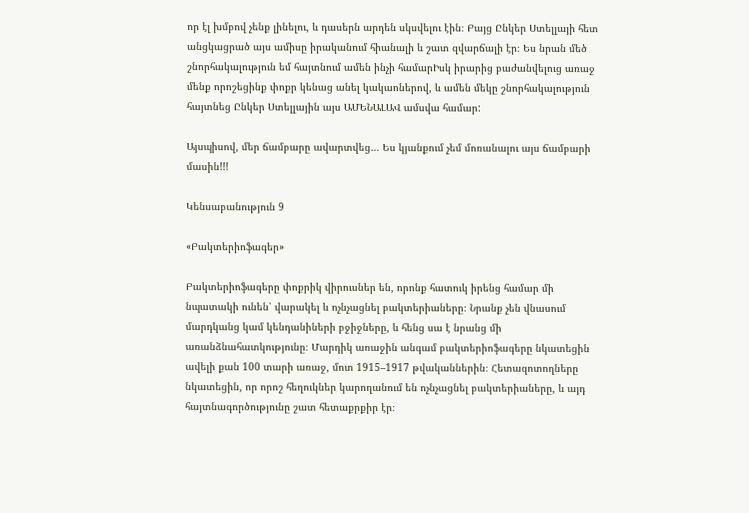որ էլ խմբով չենք լինելու, և դասերն արդեն սկսվելու էին։ Բայց Ընկեր Ստելլայի հետ անցկացրած այս ամիսը իրականում հիանալի և շատ զվարճալի էր։ Ես նրան մեծ շնորհակալություն եմ հայտնում ամեն ինչի համարԻսկ իրարից բաժանվելուց առաջ մենք որոշեցինք փոքր կենաց անել կակաոներով, և ամեն մեկը շնորհակալություն հայտնեց Ընկեր Ստելլային այս ԱՄԵՆԱԼԱՎ ամսվա համար:

Այսպիսով, մեր ճամբարը ավարտվեց… Ես կյանքում չեմ մոռանալու այս ճամբարի մասին!!!

Կենսաբանություն 9

«Բակտերիոֆագեր»

Բակտերիոֆագերը փոքրիկ վիրուսներ են, որոնք հատուկ իրենց համար մի նպատակի ունեն՝ վարակել և ոչնչացնել բակտերիաները։ Նրանք չեն վնասում մարդկանց կամ կենդանիների բջիջները, և հենց սա է նրանց մի առանձնահատկությունը։ Մարդիկ առաջին անգամ բակտերիոֆագերը նկատեցին ավելի քան 100 տարի առաջ, մոտ 1915–1917 թվականներին։ Հետազոտողները նկատեցին, որ որոշ հեղուկներ կարողանում են ոչնչացնել բակտերիաները, և այդ հայտնագործությունը շատ հետաքրքիր էր։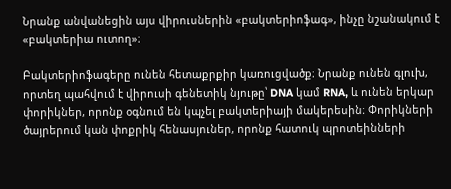Նրանք անվանեցին այս վիրուսներին «բակտերիոֆագ», ինչը նշանակում է «բակտերիա ուտող»։

Բակտերիոֆագերը ունեն հետաքրքիր կառուցվածք։ Նրանք ունեն գլուխ, որտեղ պահվում է վիրուսի գենետիկ նյութը՝ DNA կամ RNA, և ունեն երկար փորիկներ, որոնք օգնում են կպչել բակտերիայի մակերեսին։ Փորիկների ծայրերում կան փոքրիկ հենասյուներ, որոնք հատուկ պրոտեինների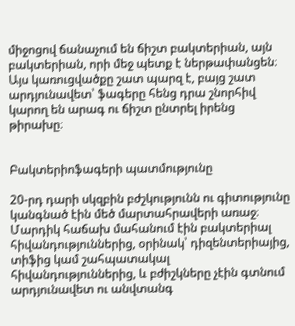միջոցով ճանաչում են ճիշտ բակտերիան, այն բակտերիան, որի մեջ պետք է ներթափանցեն։ Այս կառուցվածքը շատ պարզ է, բայց շատ արդյունավետ՝ ֆագերը հենց դրա շնորհիվ կարող են արագ ու ճիշտ ընտրել իրենց թիրախը։


Բակտերիոֆագերի պատմությունը

20-րդ դարի սկզբին բժշկությունն ու գիտությունը կանգնած էին մեծ մարտահրավերի առաջ։ Մարդիկ հաճախ մահանում էին բակտերիալ հիվանդություններից, օրինակ՝ դիզենտերիայից, տիֆից կամ շահպատակալ հիվանդություններից, և բժիշկները չէին գտնում արդյունավետ ու անվտանգ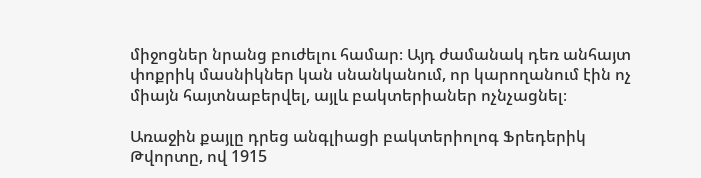միջոցներ նրանց բուժելու համար։ Այդ ժամանակ դեռ անհայտ փոքրիկ մասնիկներ կան սնանկանում, որ կարողանում էին ոչ միայն հայտնաբերվել, այլև բակտերիաներ ոչնչացնել։

Առաջին քայլը դրեց անգլիացի բակտերիոլոգ Ֆրեդերիկ Թվորտը, ով 1915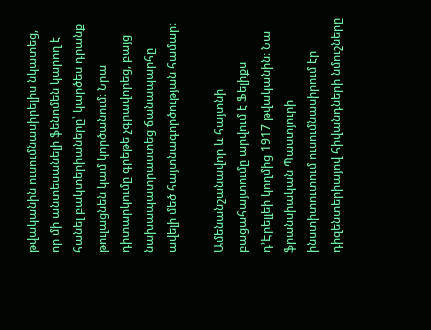թվականին ուսումնասիրելիս նկատեց, որ մի անտեսանելի ֆենոմեն կարող է հանել բակտերիաները՝ կարծես դրանք թուլացնեն կամ կործանում։ Նրա դիտարկումը գրեթե չգրավորեց, բայց նախապատրաստեց ճանապարհը ավելի մեծ հայտնագործության համար։

Ամենանշանավոր և հայտնի բացահայտումը արվում է Ֆելիքս դ’Էրելլեի կողմից 1917 թվականին։ Նա ֆրանսիական Պաստյուրի ինստիտուտում ուսումնասիրում էր դիզենտերիայով հիվանդների նմուշները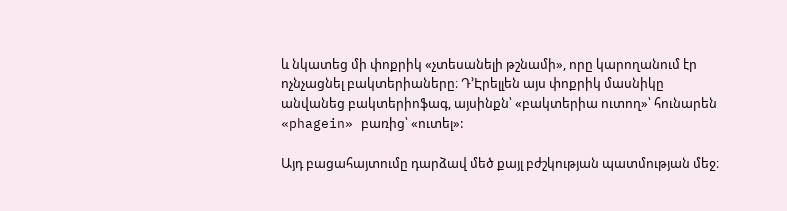և նկատեց մի փոքրիկ «չտեսանելի թշնամի», որը կարողանում էր ոչնչացնել բակտերիաները։ Դ’Էրելլեն այս փոքրիկ մասնիկը անվանեց բակտերիոֆագ, այսինքն՝ «բակտերիա ուտող»՝ հունարեն «phagein» բառից՝ «ուտել»:

Այդ բացահայտումը դարձավ մեծ քայլ բժշկության պատմության մեջ։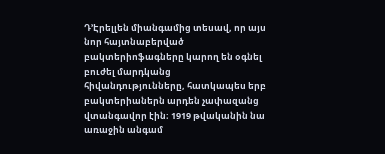Դ’Էրելլեն միանգամից տեսավ, որ այս նոր հայտնաբերված բակտերիոֆագները կարող են օգնել բուժել մարդկանց հիվանդությունները, հատկապես երբ բակտերիաներն արդեն չափազանց վտանգավոր էին։ 1919 թվականին նա առաջին անգամ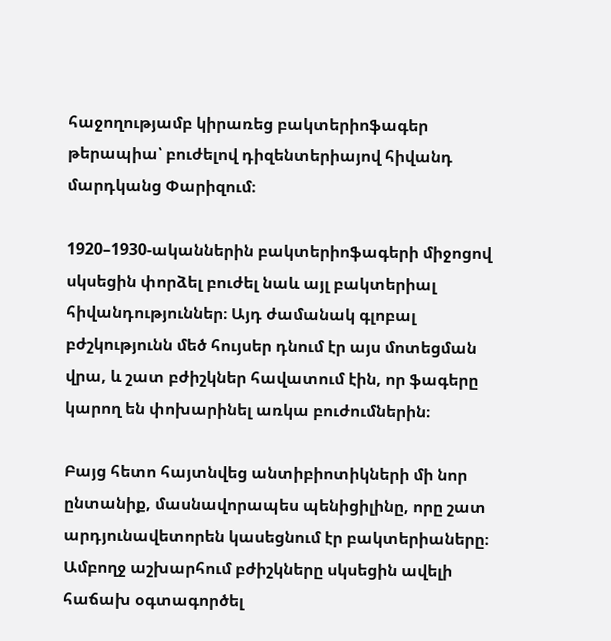հաջողությամբ կիրառեց բակտերիոֆագեր թերապիա՝ բուժելով դիզենտերիայով հիվանդ մարդկանց Փարիզում։

1920–1930-ականներին բակտերիոֆագերի միջոցով սկսեցին փորձել բուժել նաև այլ բակտերիալ հիվանդություններ։ Այդ ժամանակ գլոբալ բժշկությունն մեծ հույսեր դնում էր այս մոտեցման վրա, և շատ բժիշկներ հավատում էին, որ ֆագերը կարող են փոխարինել առկա բուժումներին։

Բայց հետո հայտնվեց անտիբիոտիկների մի նոր ընտանիք, մասնավորապես պենիցիլինը, որը շատ արդյունավետորեն կասեցնում էր բակտերիաները։ Ամբողջ աշխարհում բժիշկները սկսեցին ավելի հաճախ օգտագործել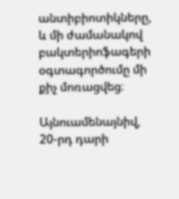անտիբիոտիկները, և մի ժամանակով բակտերիոֆագերի օգտագործումը մի քիչ մոռացվեց։

Այնուամենայնիվ, 20-րդ դարի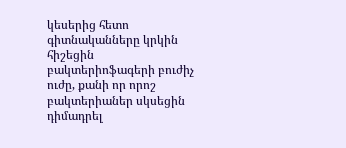կեսերից հետո գիտնականները կրկին հիշեցին բակտերիոֆագերի բուժիչ ուժը, քանի որ որոշ բակտերիաներ սկսեցին դիմադրել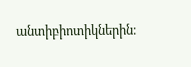անտիբիոտիկներին։